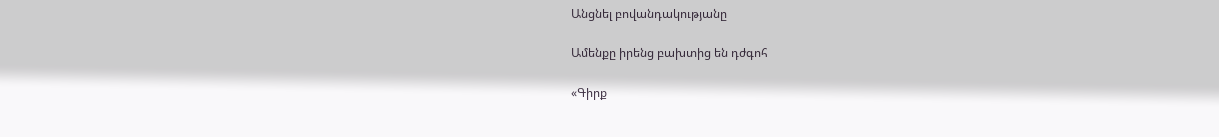Անցնել բովանդակությանը

Ամենքը իրենց բախտից են դժգոհ

«Գիրք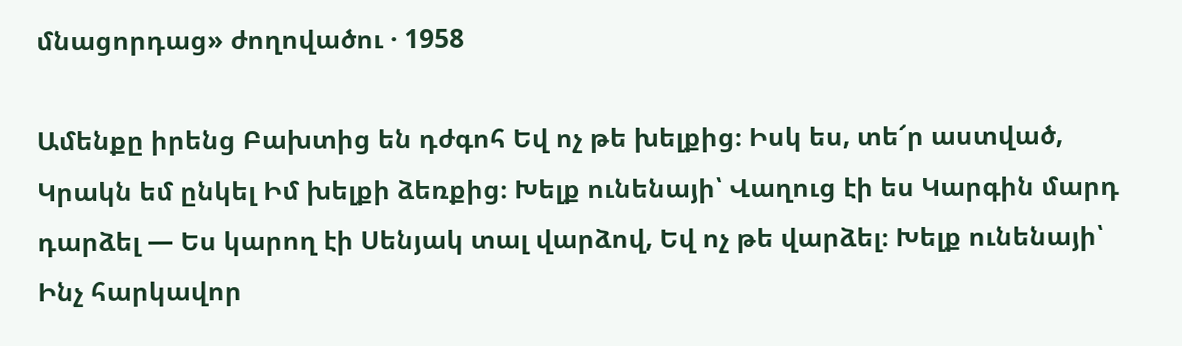մնացորդաց» ժողովածու · 1958

Ամենքը իրենց Բախտից են դժգոհ Եվ ոչ թե խելքից։ Իսկ ես, տե՜ր աստված, Կրակն եմ ընկել Իմ խելքի ձեռքից։ Խելք ունենայի՝ Վաղուց էի ես Կարգին մարդ դարձել — Ես կարող էի Սենյակ տալ վարձով, Եվ ոչ թե վարձել։ Խելք ունենայի՝ Ինչ հարկավոր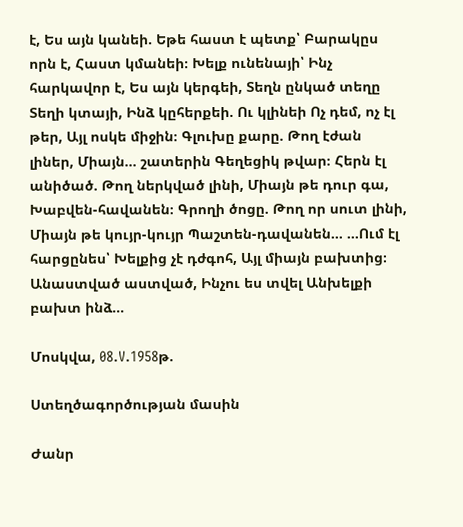է, Ես այն կանեի. Եթե հաստ է պետք՝ Բարակըս որն է, Հաստ կմանեի։ Խելք ունենայի՝ Ինչ հարկավոր է, Ես այն կերգեի, Տեղն ընկած տեղը Տեղի կտայի, Ինձ կըհերքեի. Ու կլինեի Ոչ դեմ, ոչ էլ թեր, Այլ ոսկե միջին։ Գլուխը քարը. Թող էժան լիներ, Միայն… շատերին Գեղեցիկ թվար։ Հերն էլ անիծած. Թող ներկված լինի, Միայն թե դուր գա, Խաբվեն-հավանեն։ Գրողի ծոցը. Թող որ սուտ լինի, Միայն թե կույր-կույր Պաշտեն-դավանեն… …Ում էլ հարցընես՝ Խելքից չէ դժգոհ, Այլ միայն բախտից։ Անաստված աստված, Ինչու ես տվել Անխելքի բախտ ինձ…

Մոսկվա, 08.V.1958թ.

Ստեղծագործության մասին

Ժանր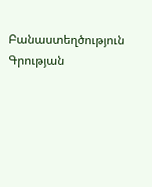Բանաստեղծություն
Գրության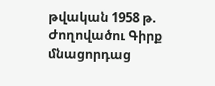թվական 1958 թ.
Ժողովածու Գիրք մնացորդաց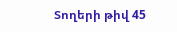Տողերի թիվ 45